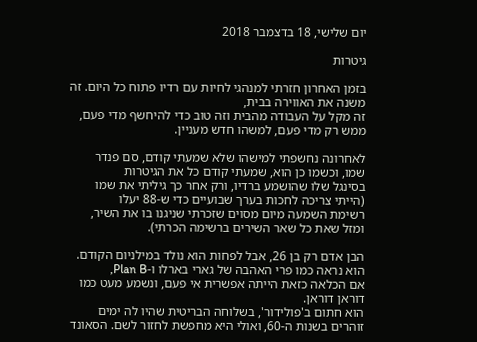יום שלישי, 18 בדצמבר 2018

גיטרות

בזמן האחרון חזרתי למנהגי לחיות עם רדיו פתוח כל היום. זה משנה את האווירה בבית,
זה מקל על העבודה מהבית וזה טוב כדי להיחשף מדי פעם, ממש רק מדי פעם, למשהו חדש מעניין.

לאחרונה נחשפתי למישהו שלא שמעתי קודם, סם פנדר שמו, וכשמו כן הוא, שמעתי קודם כל את הגיטרות
בסינגל שלו שהושמע ברדיו, ורק אחר כך גיליתי את שמו (הייתי צריכה לחכות בערך שבועיים כדי ש-88 יעלו
רשימת השמעה מיום מסוים שזכרתי שניגנו בו את השיר, ומזל שאת כל שאר השירים ברשימה הכרתי).

הבן אדם רק בן 26, אבל לפחות הוא נולד במילניום הקודם. הוא נראה כמו פרי האהבה של גארי בארלו ו-Plan B,
אם הכלאה כזאת הייתה אפשרית אי פעם, ונשמע מעט כמו דוראן דוראן.
הוא חתום ב'פולידור', בשלוחה הבריטית שהיו לה ימים זוהרים בשנות ה-60, ואולי היא מחפשת לחזור לשם. הסאונד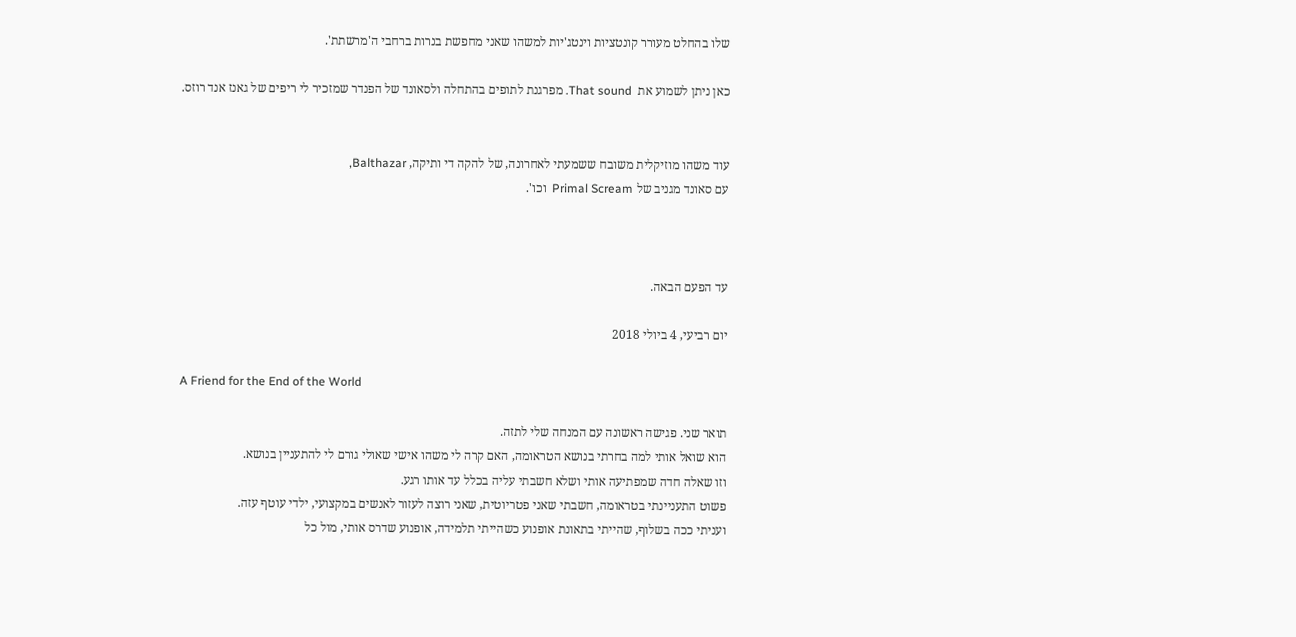שלו בהחלט מעורר קונטציות וינטג'יות למשהו שאני מחפשת בנרות ברחבי ה'מרשתת'.

כאן ניתן לשמוע את  That sound. מפרגנת לתופים בהתחלה ולסאונד של הפנדר שמזכיר לי ריפים של גאנז אנד רוזס.


עוד משהו מוזיקלית משובח ששמעתי לאחרונה, של להקה די ותיקה, Balthazar,
עם סאונד מגניב של Primal Scream  וכו'.



עד הפעם הבאה.

יום רביעי, 4 ביולי 2018

A Friend for the End of the World

תואר שני. פגישה ראשונה עם המנחה שלי לתזה.
הוא שואל אותי למה בחרתי בנושא הטראומה, האם קרה לי משהו אישי שאולי גורם לי להתעניין בנושא.
וזו שאלה חדה שמפתיעה אותי ושלא חשבתי עליה בכלל עד אותו רגע.
פשוט התעניינתי בטראומה, חשבתי שאני פטריוטית, שאני רוצה לעזור לאנשים במקצועי, ילדי עוטף עזה.
ועניתי ככה בשלוף, שהייתי בתאונת אופנוע כשהייתי תלמידה, אופנוע שדרס אותי, מול כל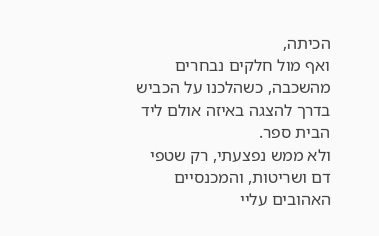הכיתה,
ואף מול חלקים נבחרים מהשכבה, כשהלכנו על הכביש בדרך להצגה באיזה אולם ליד הבית ספר.
ולא ממש נפצעתי, רק שטפי דם ושריטות, והמכנסיים האהובים עליי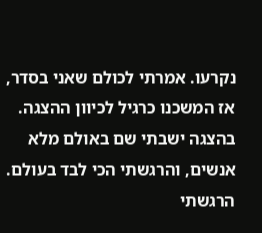נקרעו. אמרתי לכולם שאני בסדר,
אז המשכנו כרגיל לכיוון ההצגה.
בהצגה ישבתי שם באולם מלא אנשים, והרגשתי הכי לבד בעולם.
הרגשתי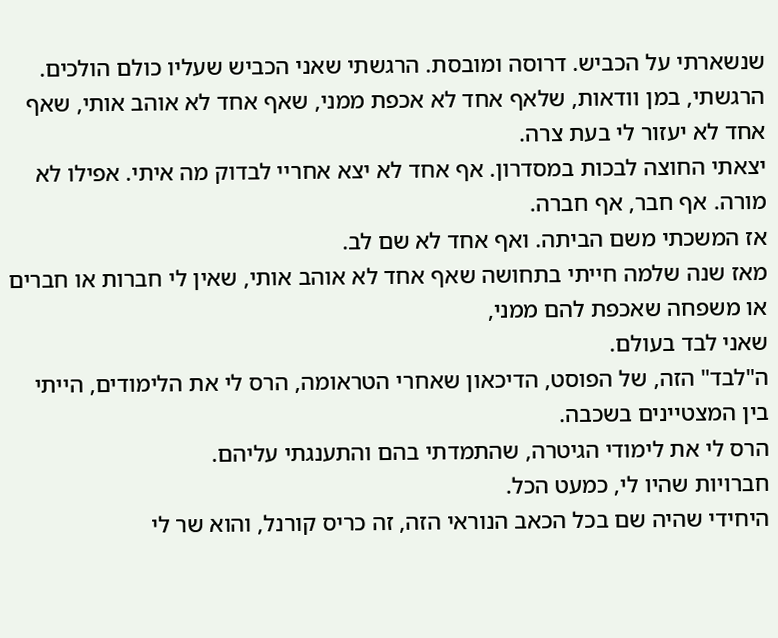שנשארתי על הכביש. דרוסה ומובסת. הרגשתי שאני הכביש שעליו כולם הולכים.
הרגשתי, במן וודאות, שלאף אחד לא אכפת ממני, שאף אחד לא אוהב אותי, שאף אחד לא יעזור לי בעת צרה.
יצאתי החוצה לבכות במסדרון. אף אחד לא יצא אחריי לבדוק מה איתי. אפילו לא מורה. אף חבר, אף חברה.
אז המשכתי משם הביתה. ואף אחד לא שם לב.
מאז שנה שלמה חייתי בתחושה שאף אחד לא אוהב אותי, שאין לי חברות או חברים או משפחה שאכפת להם ממני,
שאני לבד בעולם.
ה"לבד" הזה, של הפוסט, הדיכאון שאחרי הטראומה, הרס לי את הלימודים, הייתי בין המצטיינים בשכבה.
הרס לי את לימודי הגיטרה, שהתמדתי בהם והתענגתי עליהם.
חברויות שהיו לי, כמעט הכל.
היחידי שהיה שם בכל הכאב הנוראי הזה, זה כריס קורנל, והוא שר לי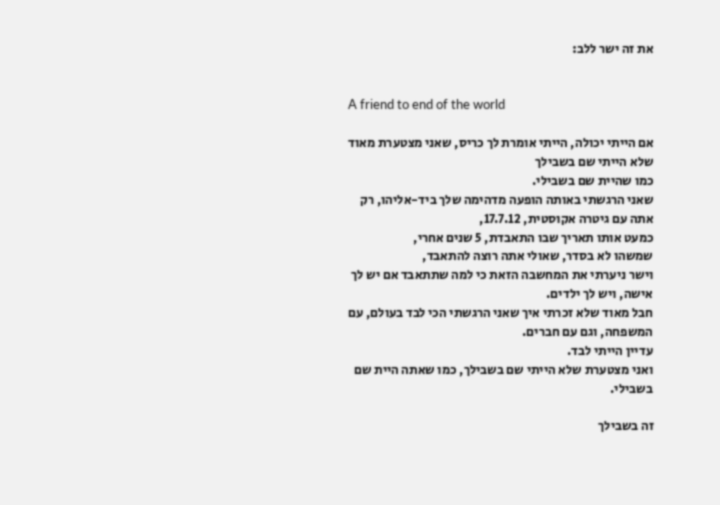את זה ישר ללב:


A friend to end of the world

אם הייתי יכולה, הייתי אומרת לך כריס, שאני מצטערת מאוד שלא הייתי שם בשבילך
כמו שהיית שם בשבילי.
שאני הרגשתי באותה הופעה מדהימה שלך ביד-אליהו, רק אתה עם גיטרה אקוסטית, 17.7.12,
כמעט אותו תאריך שבו התאבדת, 5 שנים אחרי,
שמשהו לא בסדר, שאולי אתה רוצה להתאבד,
וישר ניערתי את המחשבה הזאת כי למה שתתאבד אם יש לך אישה, ויש לך ילדים.
חבל מאוד שלא זכרתי איך שאני הרגשתי הכי לבד בעולם, עם המשפחה, וגם עם חברים.
עדיין הייתי לבד.
ואני מצטערת שלא הייתי שם בשבילך, כמו שאתה היית שם בשבילי.

זה בשבילך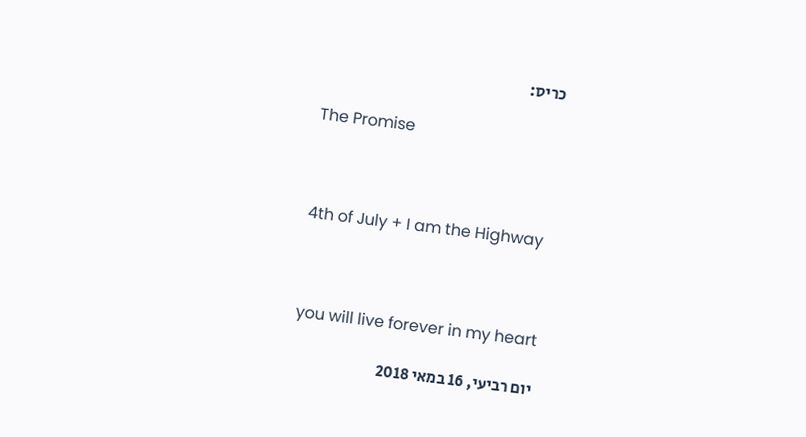כריס:

The Promise



4th of July + I am the Highway



you will live forever in my heart

יום רביעי, 16 במאי 2018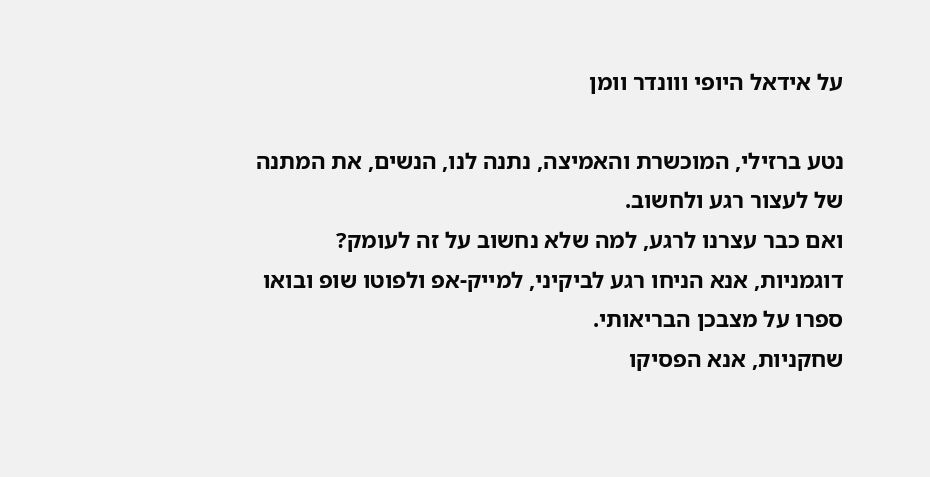על אידאל היופי ווונדר וומן

נטע ברזילי, המוכשרת והאמיצה, נתנה לנו, הנשים, את המתנה של לעצור רגע ולחשוב.
ואם כבר עצרנו לרגע, למה שלא נחשוב על זה לעומק?
דוגמניות, אנא הניחו רגע לביקיני, למייק-אפ ולפוטו שופ ובואו ספרו על מצבכן הבריאותי.
שחקניות, אנא הפסיקו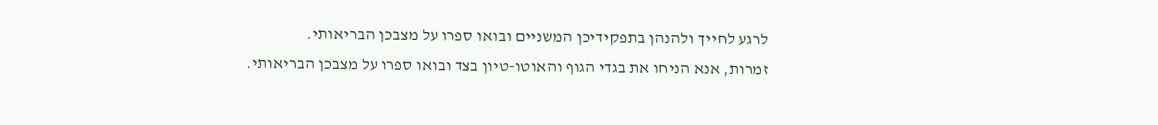לרגע לחייך ולהנהן בתפקידיכן המשניים ובואו ספרו על מצבכן הבריאותי.
זמרות, אנא הניחו את בגדי הגוף והאוטו-טיון בצד ובואו ספרו על מצבכן הבריאותי.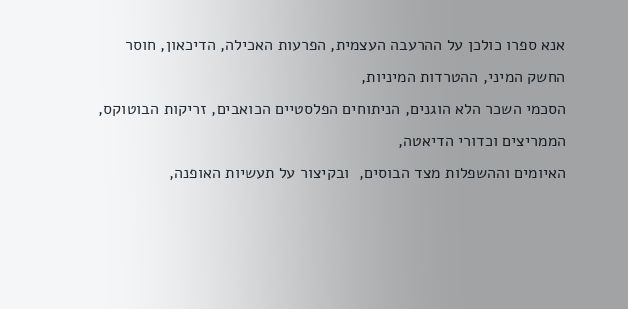אנא ספרו כולכן על ההרעבה העצמית, הפרעות האכילה, הדיכאון, חוסר החשק המיני, ההטרדות המיניות,
הסכמי השכר הלא הוגנים, הניתוחים הפלסטיים הכואבים, זריקות הבוטוקס, הממריצים וכדורי הדיאטה,
האיומים וההשפלות מצד הבוסים,  ובקיצור על תעשיות האופנה,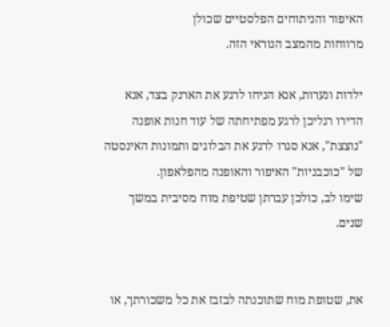האיפור והניתוחים הפלסטיים שכולן
מרווחות מהמצב הנוראי הזה.

ילדות ונערות, אנא הניחו לרגע את הארנק בצד, אנא הדירו רגליכן לרגע מפתיחתה של עוד חנות אופנה "נוצצת", אנא סגרו לרגע את הבלוגים ותמונות האינסטה של "כוכבניות" האיפור והאופנה מהפלאפון.
שימו לב, כולכן עברתן שטיפת מוח מסיבית במשך שנים.


את, שטופת מוח שתוכנתה לבזבז את כל משכורתך, או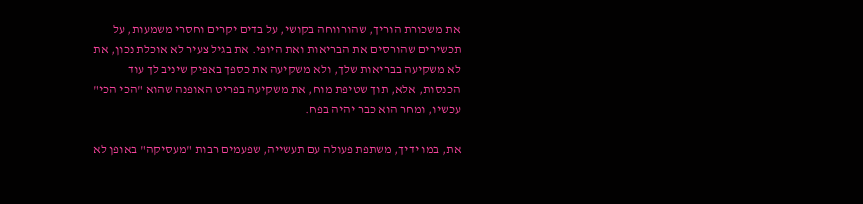את משכורת הוריך, שהורווחה בקושי, על בדים יקרים וחסרי משמעות, על תכשירים שהורסים את הבריאות ואת היופי. את בגיל צעיר לא אוכלת נכון, את לא משקיעה בבריאות שלך, ולא משקיעה את כספך באפיק שיניב לך עוד הכנסות, אלא, תוך שטיפת מוח, את משקיעה בפריט האופנה שהוא "הכי הכי" עכשיו, ומחר הוא כבר יהיה בפח.

את, במו ידיך, משתפת פעולה עם תעשייה, שפעמים רבות "מעסיקה" באופן לא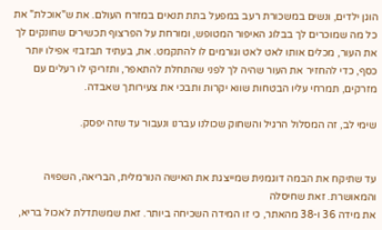הוגן ילדים, ונשים במשכורת רעב במפעל בתת תנאים במזרח העולם. את ש"אוכלת" את כל מה שמוכרים לך בבלוג האיפור המטופש, ומורחת על הפרצוף תכשירים שחונקים לך את העור, מכלים אותו לאט לאט וגורמים לו להתקמט. את, בעתיד תבזבזי אפילו יותר כסף, כדי להחזיר את העור שהיה לך לפני שהתחלת להתאפר, ותזריקי לו רעלים עם מזרקים, תמרחי עליו הבטחות שווא יקרות ותבכי את צעירותך שאבדה.

שימי לב, זה המסלול הרגיל והשחוק שכולנו עברנו ונעבור עד שזה יפסק.


עד שתיקח את הבמה דוגמנית שמייצגת את האישה הנורמלית, הבריאה, השפויה והמאושרת. זאת שחיסלה
את מידה 36 ו-38 מהאתר, כי זו המידה השכיחה ביותר. זאת שמשתדלת לאכול בריא,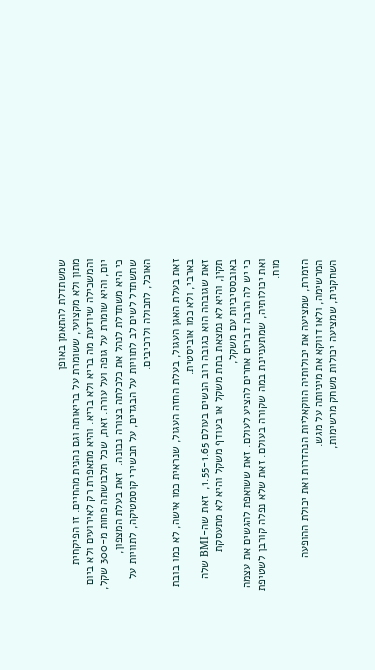שמשתדלת להתאמן באופן
מתון ולא מקצועי, ששומרת על בריאותה וגם נהנית מהחיים. זו הפיקחית והמשכילה שיודעת מה בריא ולא בריא. והיא מתאפרת רק לאירועים ולא ביום יום, והיא שומרת על גופה ועל עורה. זאת, שכל תלבושתה פחות מ-300 שקל, כי היא משתדלת לנהל את כלכלתה בצורה נבונה.  זאת בעלת המצפון, שתשתדל לשים לב לתוויות על הבגדים, על תכשירי קוסמטיקה, לתוויות על האוכל, לתכולה ולרכיבים.

זאת בעלת האגן העגול, בעלת החזה העגול, שנראית כמו אישה, לא כמו בובת בארבי, ולא כמו אוביסטית.
זאת שגובהה הוא כגובה רוב הנשים בעולם 1.55-1.65,  זאת שה-BMI שלה תקין, והיא לא נמצאת בתת משקל או בעודף משקל והיא לא מתעסקת באובססיביות עם משקל,
כי יש לה הרבה דברים אחרים להציע לעולם. זאת ששואפת להגשים את עצמה ואת יכולותיה, שמתעניינת במה שקורה בעולם. זאת שלא נפלה קורבן לשטיפת מוח.

הזמרת, שמציעה את יכולותיה הווקאליות הנהדרות ואת יכולת ההופעה המרשימה, ולאו דווקא את מיניותה על מגש.
השחקנית, שמציעה יכולות משחק מרשימות,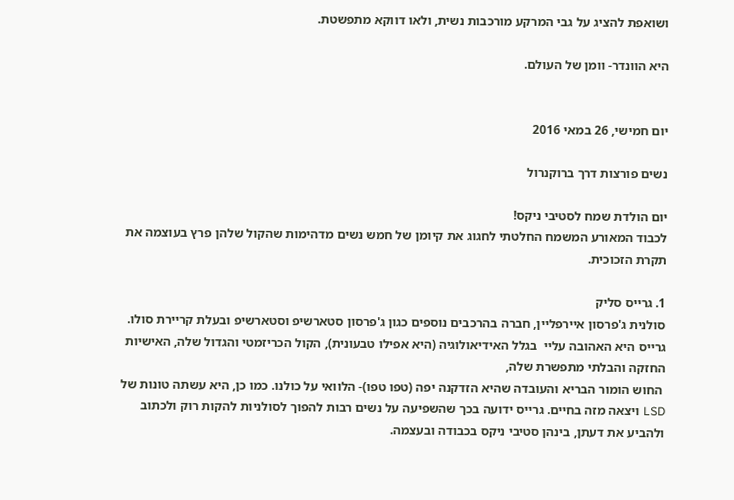ושואפת להציג על גבי המרקע מורכבות נשית, ולאו דווקא מתפשטת.

היא הוונדר- וומן של העולם.


יום חמישי, 26 במאי 2016

נשים פורצות דרך ברוקנרול

יום הולדת שמח לסטיבי ניקס!
לכבוד המאורע המשמח החלטתי לחגוג את קיומן של חמש נשים מדהימות שהקול שלהן פרץ בעוצמה את תקרת הזכוכית.

1. גרייס סליק
סולנית ג'פרסון איירפליין, חברה בהרכבים נוספים כגון ג'פרסון סטארשיפ וסטארשיפ ובעלת קריירת סולו.
גרייס היא האהובה עליי  בגלל האידיאולוגיה (היא אפילו טבעונית), הקול הכריזמטי והגדול שלה, האישיות החזקה והבלתי מתפשרת שלה,
 החוש הומור הבריא והעובדה שהיא הזדקנה יפה (טפו טפו)- הלוואי על כולנו. כמו כן, היא עשתה טונות של LSD ויצאה מזה בחיים. גרייס ידועה בכך שהשפיעה על נשים רבות להפוך לסולניות להקות רוק ולכתוב ולהביע את דעתן, בינהן סטיבי ניקס בכבודה ובעצמה.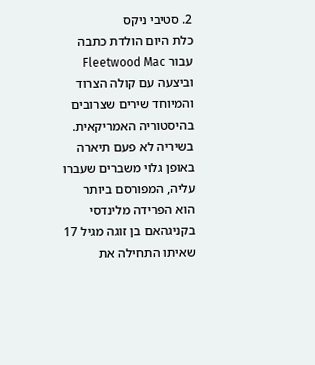2. סטיבי ניקס
כלת היום הולדת כתבה עבור Fleetwood Mac  וביצעה עם קולה הצרוד והמיוחד שירים שצרובים בהיסטוריה האמריקאית. בשיריה לא פעם תיארה באופן גלוי משברים שעברו עליה, המפורסם ביותר הוא הפרידה מלינדסי בקניגהאם בן זוגה מגיל 17 שאיתו התחילה את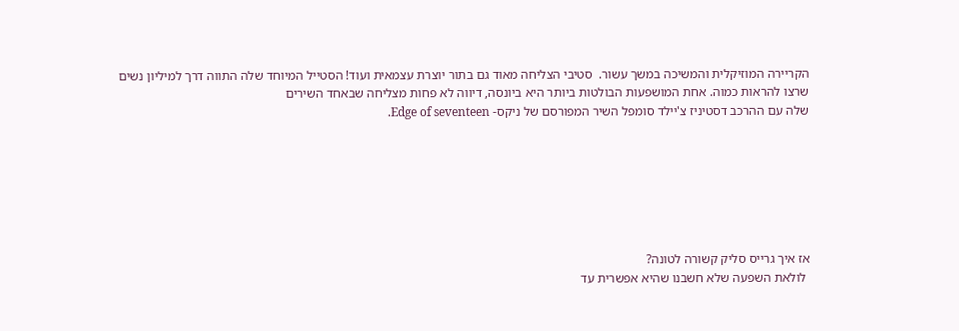הקריירה המוזיקלית והמשיכה במשך עשור.  סטיבי הצליחה מאוד גם בתור יוצרת עצמאית ועוד! הסטייל המיוחד שלה התווה דרך למיליון נשים שרצו להראות כמוה. אחת המושפעות הבולטות ביותר היא ביונסה, דיווה לא פחות מצליחה שבאחד השירים
שלה עם ההרכב דסטיניז צ'יילד סומפל השיר המפורסם של ניקס- Edge of seventeen.







אז איך גרייס סליק קשורה לטונה?
 לולאת השפעה שלא חשבנו שהיא אפשרית עד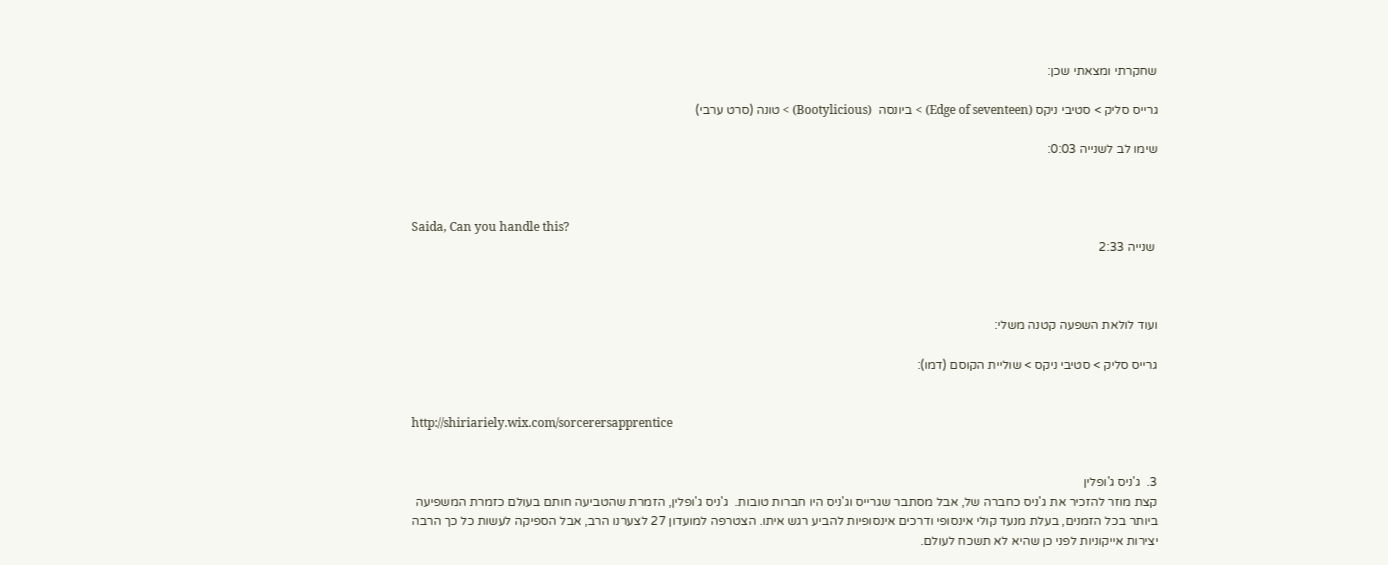שחקרתי ומצאתי שכן:

גרייס סליק > סטיבי ניקס (Edge of seventeen) > ביונסה  (Bootylicious) > טונה (סרט ערבי)

שימו לב לשנייה 0:03:



Saida, Can you handle this?
 שנייה 2:33



ועוד לולאת השפעה קטנה משלי:

גרייס סליק > סטיבי ניקס > שוליית הקוסם (דמו):


http://shiriariely.wix.com/sorcerersapprentice


3.  ג'ניס ג'ופלין
קצת מוזר להזכיר את ג'ניס כחברה של, אבל מסתבר שגרייס וג'ניס היו חברות טובות.  ג'ניס ג'ופלין, הזמרת שהטביעה חותם בעולם כזמרת המשפיעה ביותר בכל הזמנים, בעלת מנעד קולי אינסופי ודרכים אינסופיות להביע רגש איתו. הצטרפה למועדון 27 לצערנו הרב, אבל הספיקה לעשות כל כך הרבה יצירות אייקוניות לפני כן שהיא לא תשכח לעולם.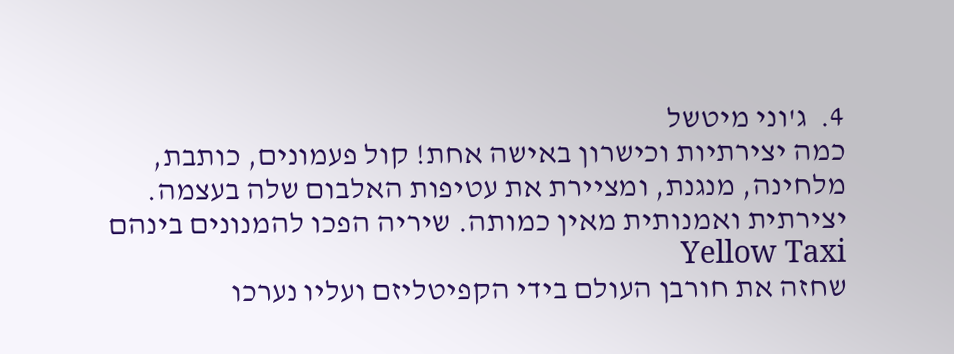4.  ג'וני מיטשל
כמה יצירתיות וכישרון באישה אחת! קול פעמונים, כותבת, מלחינה, מנגנת, ומציירת את עטיפות האלבום שלה בעצמה. יצירתית ואמנותית מאין כמותה. שיריה הפכו להמנונים בינהם Yellow Taxi
שחזה את חורבן העולם בידי הקפיטליזם ועליו נערכו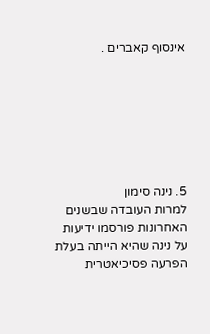אינסוף קאברים .







5. נינה סימון
למרות העובדה שבשנים האחרונות פורסמו ידיעות על נינה שהיא הייתה בעלת הפרעה פסיכיאטרית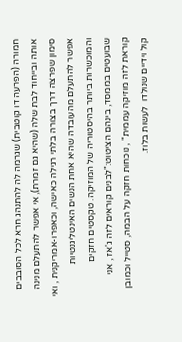חמורה (הפרעה דו קוטבית) שגרמה לה להתנהג חרא לכל הסובבים אותה ובייחוד לבת שלה (שהיא גם זמרת), אי אפשר להתעלם מנינה סימון שפרצה דרך בצורה בלתי רגילה כאישה, וכאפרו-אמריקנית , ואי אפשר להתעלם מהעובדה שהיא אחת הנשים האינטליגנטיות והמוכשרות ביותר בהיסטוריה של המוזיקה. טקסטים חזקים שבועטים בממסד, בינהם הציטוט:"לבנים קוראים לזה ג'אז , אני קוראת לזה מוזיקה עממית" , נוכחות חזקה על הבמה, סטייל וכמובן קול וידיים שנולדו  לעשות בלוז.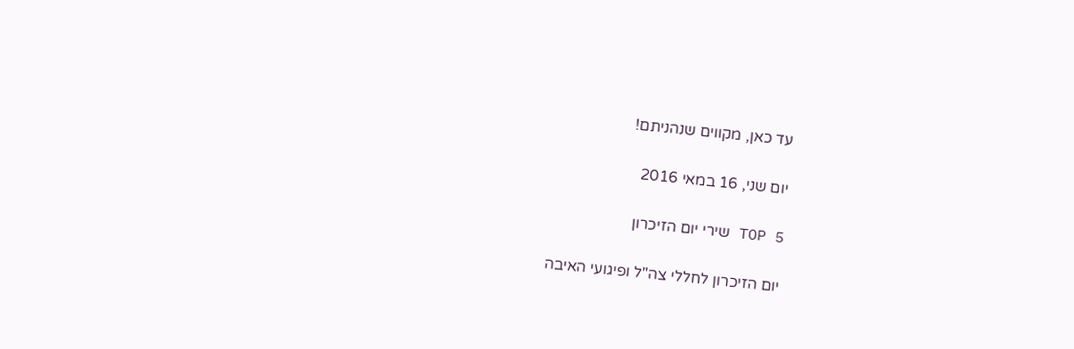עד כאן, מקווים שנהניתם!

יום שני, 16 במאי 2016

TOP 5 שירי יום הזיכרון

יום הזיכרון לחללי צה"ל ופיגועי האיבה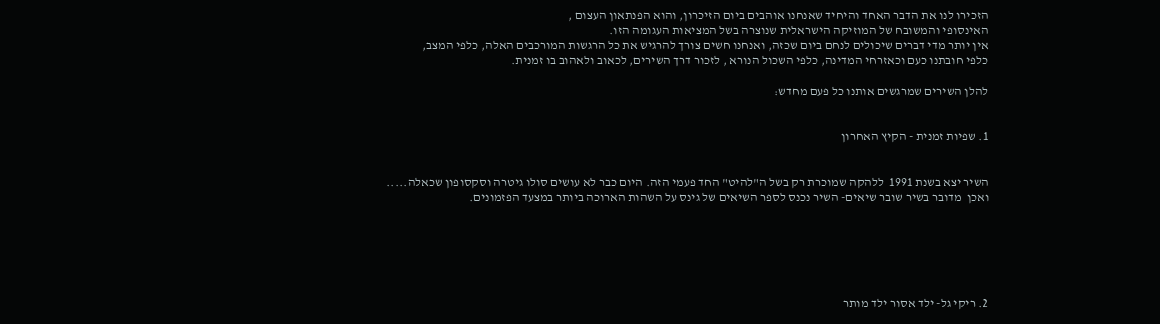הזכירו לנו את הדבר האחד והיחיד שאנחנו אוהבים ביום הזיכרון, והוא הפנתאון העצום ,
האינסופי והמשובח של המוזיקה הישראלית שנוצרה בשל המציאות העגומה הזו.
אין יותר מדי דברים שיכולים לנחם ביום שכזה, ואנחנו חשים צורך להרגיש את כל הרגשות המורכבים האלה, כלפי המצב,
כלפי חובתנו כעם וכאזרחי המדינה, כלפי השכול הנורא , לזכור דרך השירים, לכאוב ולאהוב בו זמנית.

להלן השירים שמרגשים אותנו כל פעם מחדש:


1. שפיות זמנית - הקיץ האחרון


השיר יצא בשנת 1991  ללהקה שמוכרת רק בשל ה"להיט" החד פעמי הזה. היום כבר לא עושים סולו גיטרה וסקסופון שכאלה..... ואכן  מדובר בשיר שובר שיאים- השיר נכנס לספר השיאים של גינס על השהות הארוכה ביותר במצעד הפזמונים.






2. ריקי גל- ילד אסור ילד מותר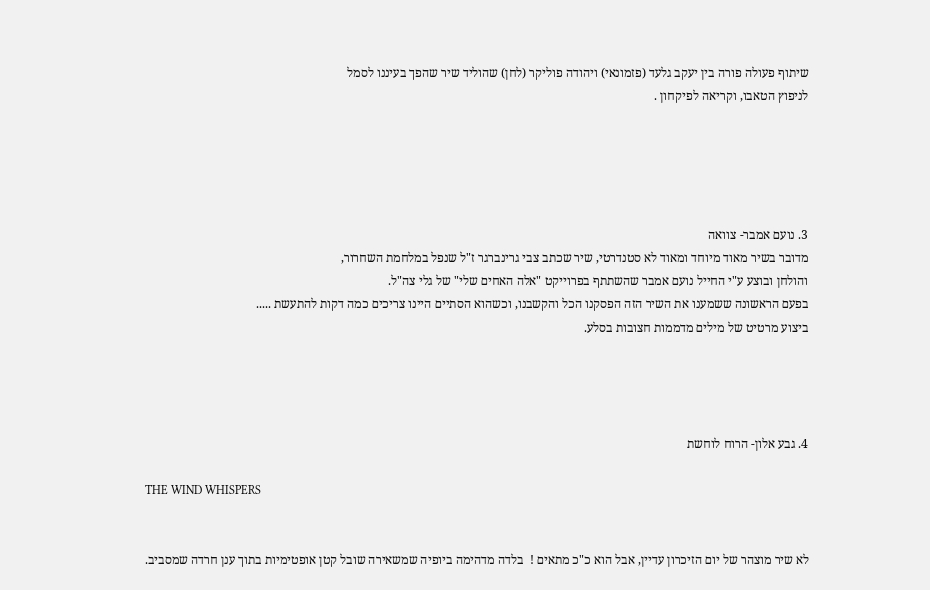שיתוף פעולה פורה בין יעקב גלעד (פזמונאי) ויהודה פוליקר (לחן) שהוליד שיר שהפך בעיננו לסמל
לניפוץ הטאבו, וקריאה לפיקחון .





3. נועם אמבר- צוואה
מדובר בשיר מאוד מיוחד ומאוד לא סטנדרטי, שיר שכתב צבי גרינברגר ז"ל שנפל במלחמת השחרור,
והולחן ובוצע ע"י החייל נועם אמבר שהשתתף בפרוייקט "אלה האחים שלי" של גלי צה"ל.
בפעם הראשונה ששמענו את השיר הזה הפסקנו הכל והקשבנו, וכשהוא הסתיים היינו צריכים כמה דקות להתעשת .....
ביצוע מרטיט של מילים מדממות חצובות בסלע.




4. גבע אלון- הרוח לוחשת

THE WIND WHISPERS


לא שיר מוצהר של יום הזיכרון עדיין, אבל הוא כ"כ מתאים !  בלדה מדהימה ביופיה שמשאירה שובל קטן אופטימיות בתוך ענן חרדה שמסביב.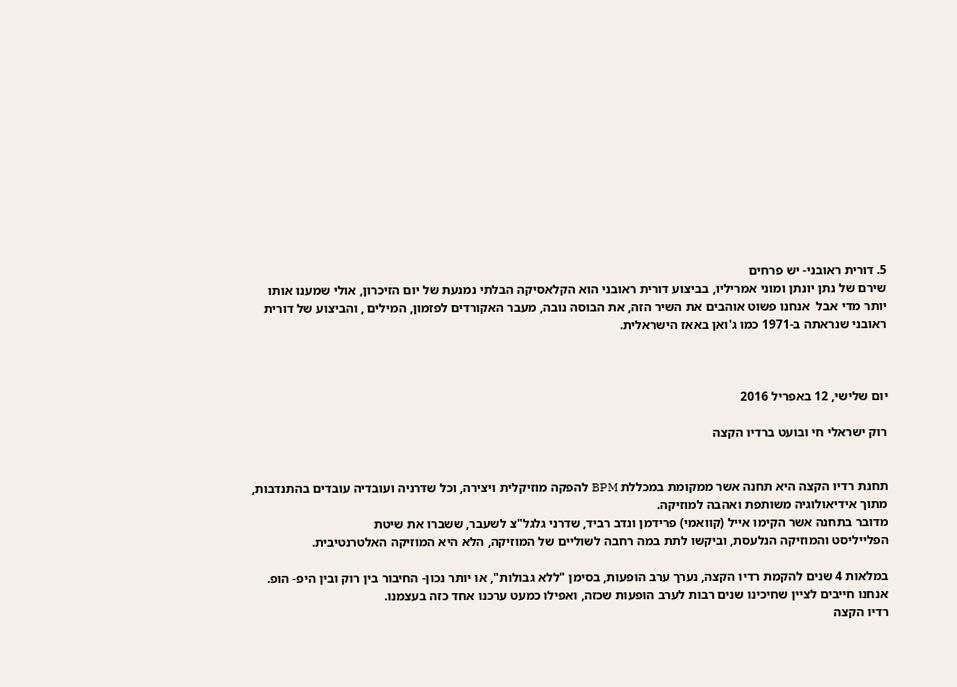5. דורית ראובני- יש פרחים
שירם של נתן יונתן ומוני אמריליו, בביצוע דורית ראובני הוא הקלאסיקה הבלתי נמנעת של יום הזיכרון, אולי שמענו אותו יותר מדי אבל  אנחנו פשוט אוהבים את השיר הזה, את הבוסה נובה, מעבר האקורדים לפזמון, המילים , והביצוע של דורית ראובני שנראתה ב-1971 כמו ג'ואן באאז הישראלית.



יום שלישי, 12 באפריל 2016

רוק ישראלי חי ובועט ברדיו הקצה


תחנת רדיו הקצה היא תחנה אשר ממקומת במכללת BPM להפקה מוזיקלית ויצירה, וכל שדרניה ועובדיה עובדים בהתנדבות, מתוך אידיאולוגיה משותפת ואהבה למוזיקה.
מדובר בתחנה אשר הקימו אייל (קוואמי) פרידמן ונדב רביד, שדרני גלגל"צ לשעבר, ששברו את שיטת
הפלייליסט והמוזיקה הנלעסת, וביקשו לתת במה רחבה לשוליים של המוזיקה, הלא היא המוזיקה האלטרנטיבית.

במלאות 4 שנים להקמת רדיו הקצה, נערך ערב הופעות, בסימן "ללא גבולות", או יותר נכון- החיבור בין רוק ובין היפ- הופ. אנחנו חייבים לציין שחיכינו שנים רבות לערב הופעות שכזה, ואפילו כמעט ערכנו אחד כזה בעצמנו.
רדיו הקצה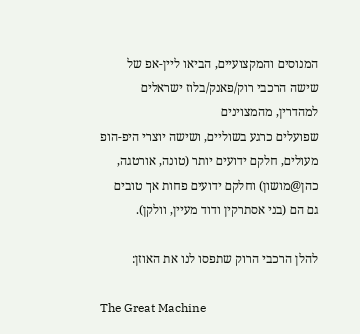המנוסים והמקצועיים, הביאו ליין-אפ של שישה הרכבי רוק/פאנק/בלוז ישראלים למהדרין, מהמצוינים
שפועלים כרגע בשוליים, ושישה יוצרי היפ-הופ מעולים, חלקם ידועים יותר (טונה, אורטגה, כהן@מושון) וחלקם ידועים פחות אך טובים גם הם (בני אסתרקין ודוד מעיין, וולקן).

להלן הרכבי הרוק שתפסו לנו את האוזן:

The Great Machine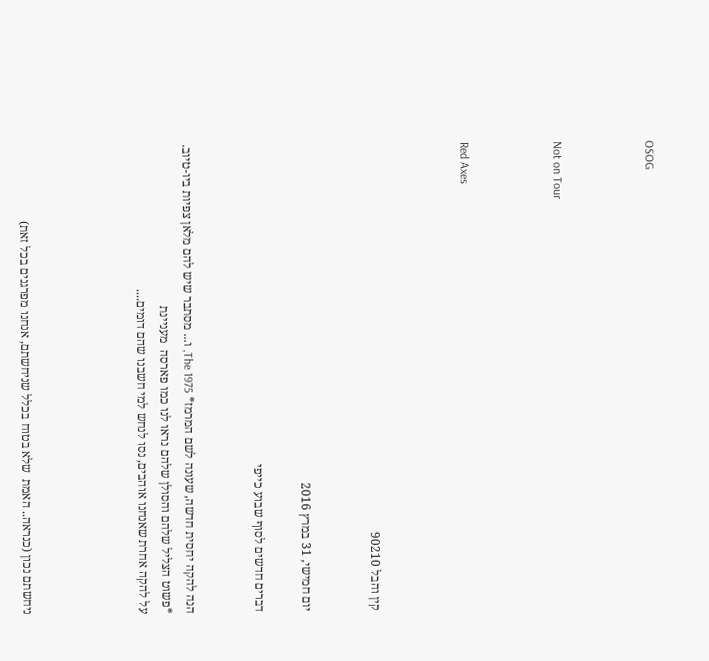OSOG



Not on Tour



Red Axes



קין והבל 90210


יום חמישי, 31 במרץ 2016

דברים חדשים לסוף שבוע כייפי


הנה להקה יחסית חדשה, שעונה לשם המרמז* The 1975, ו... מסתבר שיש להם מלאן צפיות ביו-טיוב.
*פשוט הצליל שלהם והסולן שלהם נראו לנו כמו פארסה  מעניינת
על להקה אחרת שאנחנו אוהבים, נסו לנחש למי חשבנו שהם דומים....




ניחשתם נכון (כנראה.. האמת  שלא בטוח בכלל שניחשתם, אנחנו מפרגנים בכל זאת)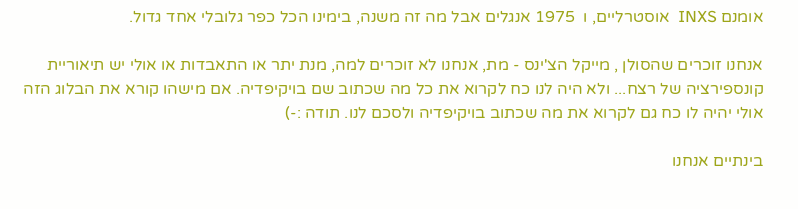אומנם INXS  אוסטרליים, ו  1975 אנגלים אבל מה זה משנה, בימינו הכל כפר גלובלי אחד גדול.

אנחנו זוכרים שהסולן , מייקל הצ'ינס - מת, אנחנו לא זוכרים למה, מנת יתר או התאבדות או אולי יש תיאוריית קונספירציה של רצח... ולא היה לנו כח לקרוא את כל מה שכתוב שם בויקיפדיה. אם מישהו קורא את הבלוג הזה אולי יהיה לו כח גם לקרוא את מה שכתוב בויקיפדיה ולסכם לנו. תודה :-)

בינתיים אנחנו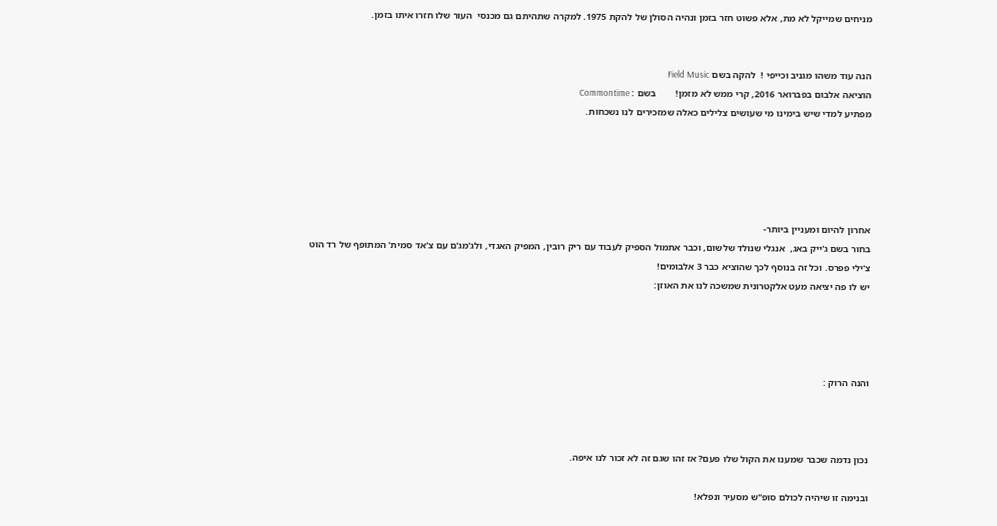מניחים שמייקל לא מת, אלא פשוט חזר בזמן ונהיה הסולן של להקת 1975. למקרה שתהיתם גם מכנסי  העור שלו חזרו איתו בזמן.


הנה עוד משהו מגניב וכייפי !  להקה בשם Field Music
הוציאה אלבום בפברואר 2016, קרי ממש לא מזמן!        בשם : Commontime
מפתיע למדי שיש בימינו מי שעושים צלילים כאלה שמזכירים לנו נשכחות.





אחרון להיום ומעניין ביותר-
בחור בשם ג'ייק באג,  אנגלי שנולד שלשום, וכבר אתמול הספיק לעבוד עם ריק רובין, המפיק האגדי, ולג'מג'ם עם צ'אד סמית' המתופף של רד הוט צ'ילי פפרס. וכל זה בנוסף לכך שהוציא כבר 3 אלבומים!
יש לו פה יציאה מעט אלקטרונית שמשכה לנו את האוזן:




והנה הרוק :



נכון נדמה שכבר שמענו את הקול שלו פעם? אז זהו שגם זה לא זכור לנו איפה.

ובנימה זו שיהיה לכולם סופ"ש מסעיר ונפלא!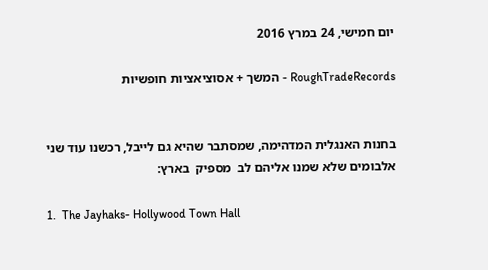יום חמישי, 24 במרץ 2016

RoughTradeRecords - המשך + אסוציאציות חופשיות


בחנות האנגלית המדהימה, שמסתבר שהיא גם לייבל, רכשנו עוד שני אלבומים שלא שמנו אליהם לב  מספיק  בארץ:

1.  The Jayhaks- Hollywood Town Hall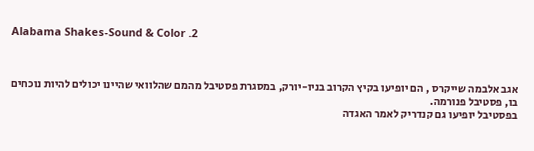Alabama Shakes-Sound & Color .2



אגב אלבמה שייקרס , הם יופיעו בקיץ הקרוב בניו-יורק, במסגרת פסטיבל מהמם שהלוואי שהיינו יכולים להיות נוכחים בו, פסטיבל פנורמה.
בפסטיבל יופיעו גם קנדריק לאמר האגדה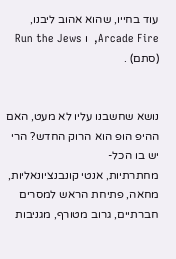עוד בחייו, שהוא אהוב ליבנו, Arcade Fire,  ו Run the Jews (סתם) .


נושא שחשבנו עליו לא מעט, האם ההיפ הופ הוא הרוק החדש? הרי יש בו הכל-
מחתרתיות, אנטי קונבנציונאליות, מחאה, פתיחת הראש למסרים חברתיים, גרוב מטורף, מגניבות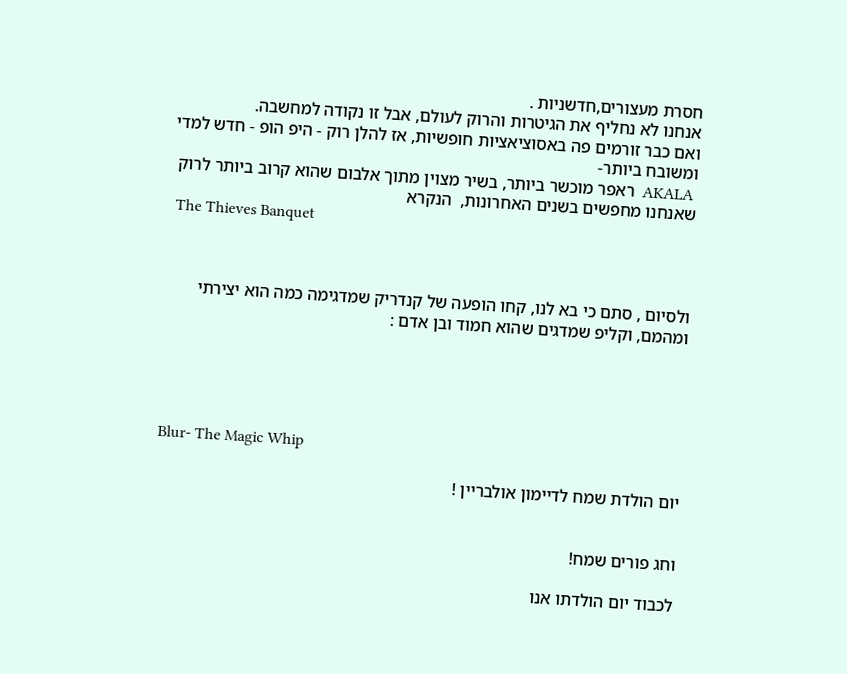חסרת מעצורים,חדשניות .
אנחנו לא נחליף את הגיטרות והרוק לעולם, אבל זו נקודה למחשבה.
ואם כבר זורמים פה באסוציאציות חופשיות, אז להלן רוק - היפ הופ - חדש למדי ומשובח ביותר-
 AKALA  ראפר מוכשר ביותר, בשיר מצוין מתוך אלבום שהוא קרוב ביותר לרוק שאנחנו מחפשים בשנים האחרונות,  הנקרא
 The Thieves Banquet



ולסיום , סתם כי בא לנו, קחו הופעה של קנדריק שמדגימה כמה הוא יצירתי ומהמם, וקליפ שמדגים שהוא חמוד ובן אדם :





Blur- The Magic Whip

יום הולדת שמח לדיימון אולבריין !


וחג פורים שמח!

לכבוד יום הולדתו אנו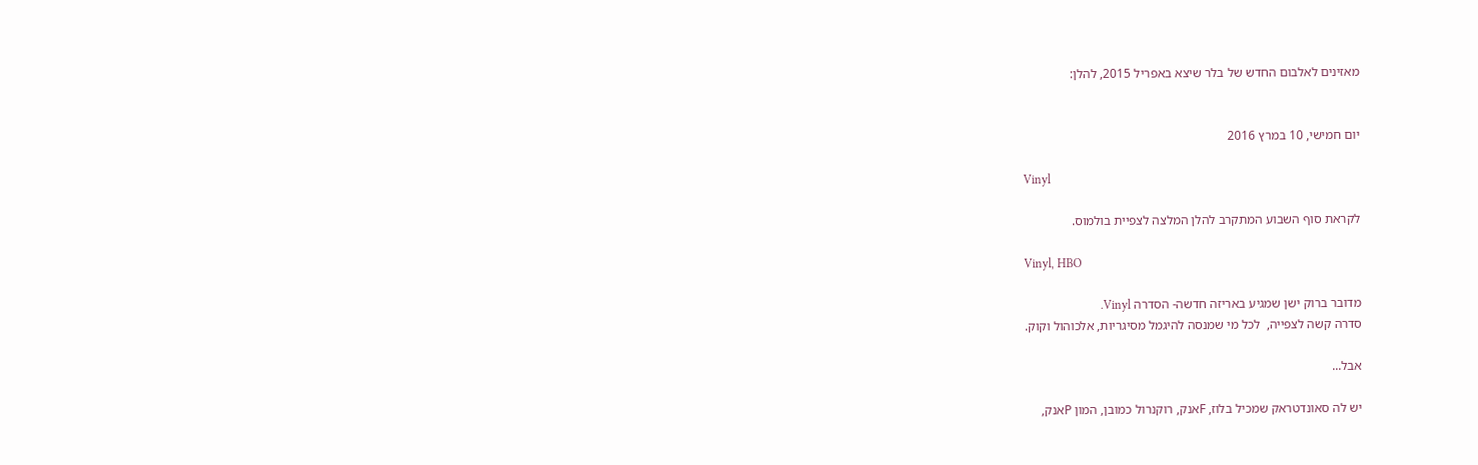מאזינים לאלבום החדש של בלר שיצא באפריל 2015, להלן:


יום חמישי, 10 במרץ 2016

Vinyl

לקראת סוף השבוע המתקרב להלן המלצה לצפיית בולמוס.

Vinyl, HBO

מדובר ברוק ישן שמגיע באריזה חדשה- הסדרה Vinyl.
סדרה קשה לצפייה,  לכל מי שמנסה להיגמל מסיגריות, אלכוהול וקוק.

אבל...

יש לה סאונדטראק שמכיל בלוז, Fאנק, רוקנרול כמובן, המון Pאנק,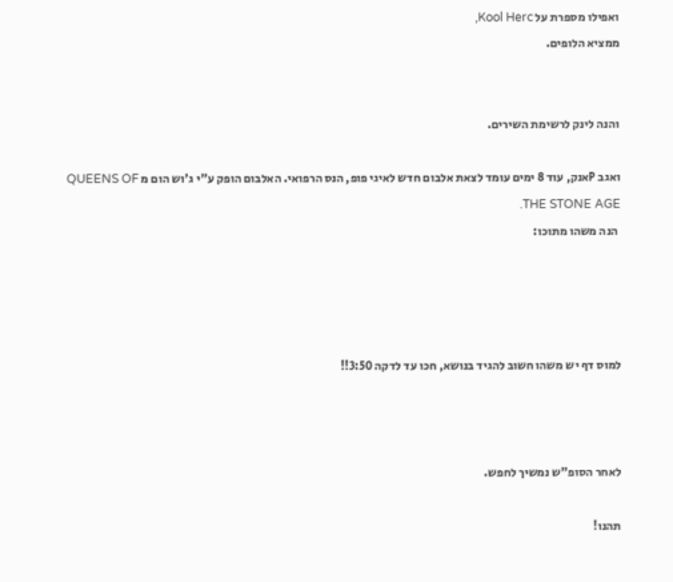ואפילו מספרת על Kool Herc,
ממציא הלופים.


והנה לינק לרשימת השירים.

ואגב Pאנק, עוד 8 ימים עומד לצאת אלבום חדש לאיגי פופ, הנס הרפואי. האלבום הופק ע"י ג'וש הום מ QUEENS OF THE STONE AGE.
 הנה משהו מתוכו:




למוס דף יש משהו חשוב להגיד בנושא, חכו עד לדקה 3:50!!



לאחר הסופ"ש נמשיך לחפש.

תהנו!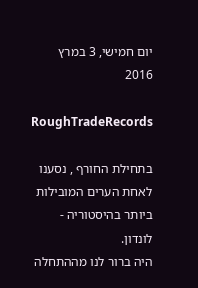יום חמישי, 3 במרץ 2016

RoughTradeRecords

בתחילת החורף , נסענו לאחת הערים המובילות ביותר בהיסטוריה - לונדון.
היה ברור לנו מההתחלה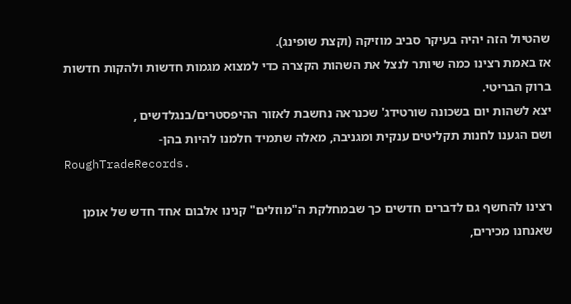שהטיול הזה יהיה בעיקר סביב מוזיקה (וקצת שופינג).
אז באמת רצינו כמה שיותר לנצל את השהות הקצרה כדי למצוא מגמות חדשות ולהקות חדשות ברוק הבריטי.
יצא לשהות יום בשכונה שורטידג' שכנראה נחשבת לאזור ההיפסטרים/בנגלדשים ,
ושם הגענו לחנות תקליטים ענקית ומגניבה, מאלה שתמיד חלמנו להיות בהן-
RoughTradeRecords.

רצינו להחשף גם לדברים חדשים כך שבמחלקת ה"מוזלים" קנינו אלבום אחד חדש של אומן שאנחנו מכירים,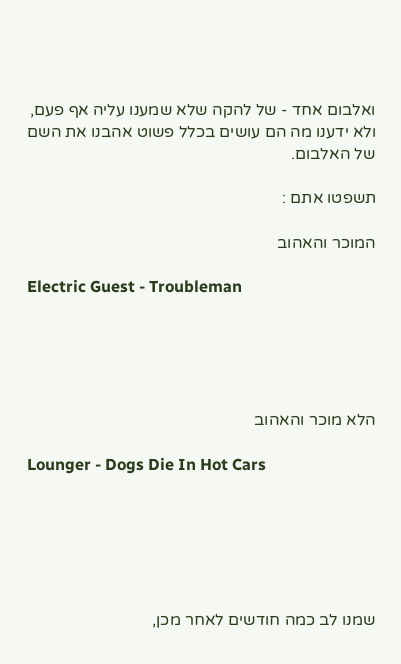ואלבום אחד - של להקה שלא שמענו עליה אף פעם, ולא ידענו מה הם עושים בכלל פשוט אהבנו את השם של האלבום.

תשפטו אתם :

המוכר והאהוב

Electric Guest - Troubleman





הלא מוכר והאהוב

Lounger - Dogs Die In Hot Cars






שמנו לב כמה חודשים לאחר מכן,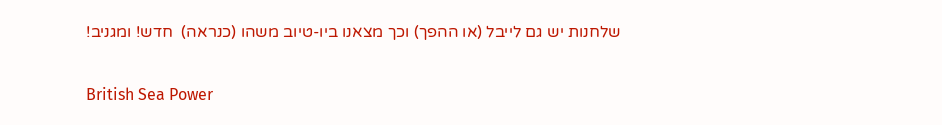שלחנות יש גם לייבל (או ההפך) וכך מצאנו ביו-טיוב משהו (כנראה)  חדש! ומגניב!

British Sea Power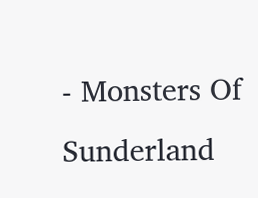- Monsters Of Sunderland